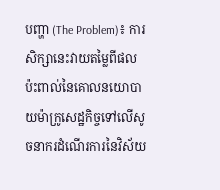បញ្ហា (The Problem)៖ ការសិក្សានេះវាយតម្លៃពីផលប៉ះពាល់នៃគោលនយោបាយម៉ាក្រូសេដ្ឋកិច្ចទៅលើសូចនាករដំណើរការនៃវិស័យ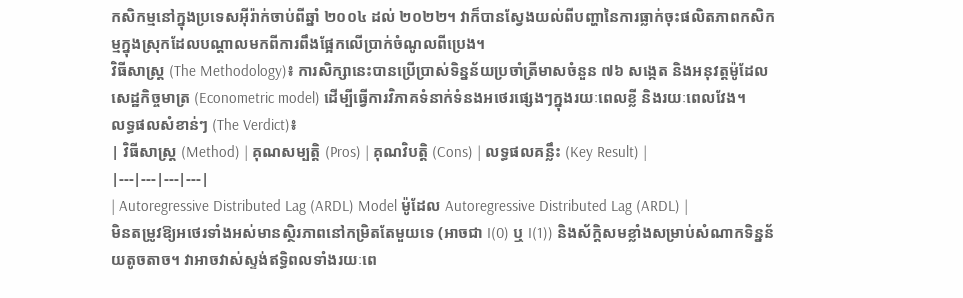កសិកម្មនៅក្នុងប្រទេសអ៊ីរ៉ាក់ចាប់ពីឆ្នាំ ២០០៤ ដល់ ២០២២។ វាក៏បានស្វែងយល់ពីបញ្ហានៃការធ្លាក់ចុះផលិតភាពកសិកម្មក្នុងស្រុកដែលបណ្តាលមកពីការពឹងផ្អែកលើប្រាក់ចំណូលពីប្រេង។
វិធីសាស្ត្រ (The Methodology)៖ ការសិក្សានេះបានប្រើប្រាស់ទិន្នន័យប្រចាំត្រីមាសចំនួន ៧៦ សង្កេត និងអនុវត្តម៉ូដែលសេដ្ឋកិច្ចមាត្រ (Econometric model) ដើម្បីធ្វើការវិភាគទំនាក់ទំនងអថេរផ្សេងៗក្នុងរយៈពេលខ្លី និងរយៈពេលវែង។
លទ្ធផលសំខាន់ៗ (The Verdict)៖
| វិធីសាស្ត្រ (Method) | គុណសម្បត្តិ (Pros) | គុណវិបត្តិ (Cons) | លទ្ធផលគន្លឹះ (Key Result) |
|---|---|---|---|
| Autoregressive Distributed Lag (ARDL) Model ម៉ូដែល Autoregressive Distributed Lag (ARDL) |
មិនតម្រូវឱ្យអថេរទាំងអស់មានស្ថិរភាពនៅកម្រិតតែមួយទេ (អាចជា I(0) ឬ I(1)) និងស័ក្តិសមខ្លាំងសម្រាប់សំណាកទិន្នន័យតូចតាច។ វាអាចវាស់ស្ទង់ឥទ្ធិពលទាំងរយៈពេ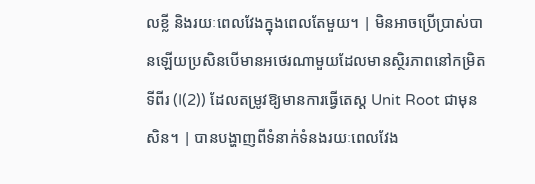លខ្លី និងរយៈពេលវែងក្នុងពេលតែមួយ។ | មិនអាចប្រើប្រាស់បានឡើយប្រសិនបើមានអថេរណាមួយដែលមានស្ថិរភាពនៅកម្រិតទីពីរ (I(2)) ដែលតម្រូវឱ្យមានការធ្វើតេស្ត Unit Root ជាមុនសិន។ | បានបង្ហាញពីទំនាក់ទំនងរយៈពេលវែង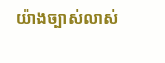យ៉ាងច្បាស់លាស់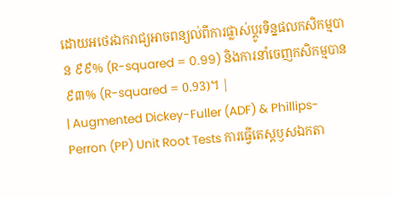ដោយអថេរឯករាជ្យអាចពន្យល់ពីការផ្លាស់ប្តូរទិន្នផលកសិកម្មបាន ៩៩% (R-squared = 0.99) និងការនាំចេញកសិកម្មបាន ៩៣% (R-squared = 0.93)។ |
| Augmented Dickey-Fuller (ADF) & Phillips-Perron (PP) Unit Root Tests ការធ្វើតេស្តឫសឯកតា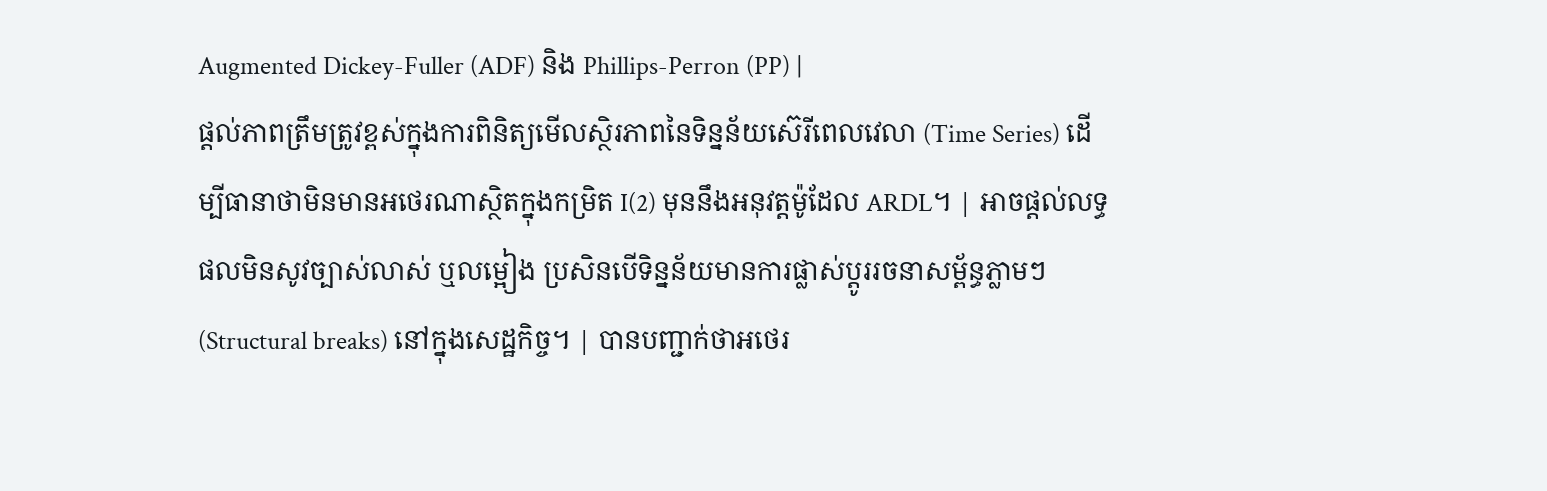Augmented Dickey-Fuller (ADF) និង Phillips-Perron (PP) |
ផ្តល់ភាពត្រឹមត្រូវខ្ពស់ក្នុងការពិនិត្យមើលស្ថិរភាពនៃទិន្នន័យស៊េរីពេលវេលា (Time Series) ដើម្បីធានាថាមិនមានអថេរណាស្ថិតក្នុងកម្រិត I(2) មុននឹងអនុវត្តម៉ូដែល ARDL។ | អាចផ្តល់លទ្ធផលមិនសូវច្បាស់លាស់ ឬលម្អៀង ប្រសិនបើទិន្នន័យមានការផ្លាស់ប្តូររចនាសម្ព័ន្ធភ្លាមៗ (Structural breaks) នៅក្នុងសេដ្ឋកិច្ច។ | បានបញ្ជាក់ថាអថេរ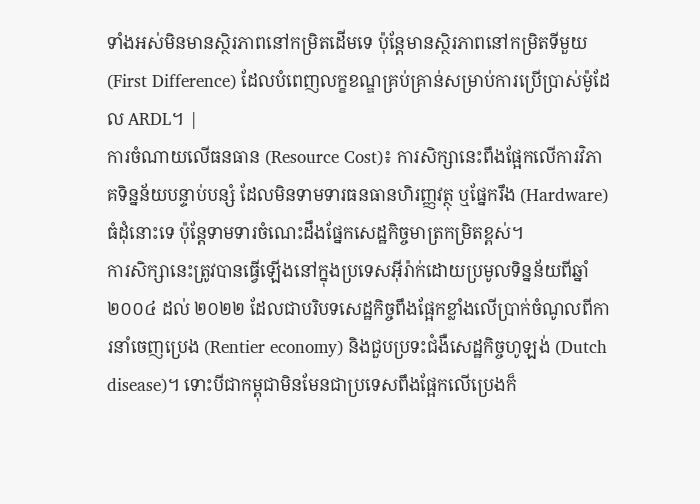ទាំងអស់មិនមានស្ថិរភាពនៅកម្រិតដើមទេ ប៉ុន្តែមានស្ថិរភាពនៅកម្រិតទីមួយ (First Difference) ដែលបំពេញលក្ខខណ្ឌគ្រប់គ្រាន់សម្រាប់ការប្រើប្រាស់ម៉ូដែល ARDL។ |
ការចំណាយលើធនធាន (Resource Cost)៖ ការសិក្សានេះពឹងផ្អែកលើការវិភាគទិន្នន័យបន្ទាប់បន្សំ ដែលមិនទាមទារធនធានហិរញ្ញវត្ថុ ឬផ្នែករឹង (Hardware) ធំដុំនោះទេ ប៉ុន្តែទាមទារចំណេះដឹងផ្នែកសេដ្ឋកិច្ចមាត្រកម្រិតខ្ពស់។
ការសិក្សានេះត្រូវបានធ្វើឡើងនៅក្នុងប្រទេសអ៊ីរ៉ាក់ដោយប្រមូលទិន្នន័យពីឆ្នាំ ២០០៤ ដល់ ២០២២ ដែលជាបរិបទសេដ្ឋកិច្ចពឹងផ្អែកខ្លាំងលើប្រាក់ចំណូលពីការនាំចេញប្រេង (Rentier economy) និងជួបប្រទះជំងឺសេដ្ឋកិច្ចហូឡង់ (Dutch disease)។ ទោះបីជាកម្ពុជាមិនមែនជាប្រទេសពឹងផ្អែកលើប្រេងក៏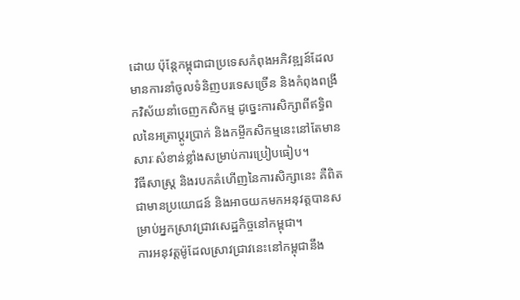ដោយ ប៉ុន្តែកម្ពុជាជាប្រទេសកំពុងអភិវឌ្ឍន៍ដែលមានការនាំចូលទំនិញបរទេសច្រើន និងកំពុងពង្រីកវិស័យនាំចេញកសិកម្ម ដូច្នេះការសិក្សាពីឥទ្ធិពលនៃអត្រាប្តូរប្រាក់ និងកម្ចីកសិកម្មនេះនៅតែមានសារៈសំខាន់ខ្លាំងសម្រាប់ការប្រៀបធៀប។
វិធីសាស្ត្រ និងរបកគំហើញនៃការសិក្សានេះ គឺពិតជាមានប្រយោជន៍ និងអាចយកមកអនុវត្តបានសម្រាប់អ្នកស្រាវជ្រាវសេដ្ឋកិច្ចនៅកម្ពុជា។
ការអនុវត្តម៉ូដែលស្រាវជ្រាវនេះនៅកម្ពុជានឹង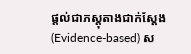ផ្តល់ជាភស្តុតាងជាក់ស្តែង (Evidence-based) ស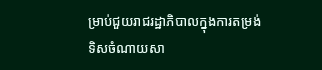ម្រាប់ជួយរាជរដ្ឋាភិបាលក្នុងការតម្រង់ទិសចំណាយសា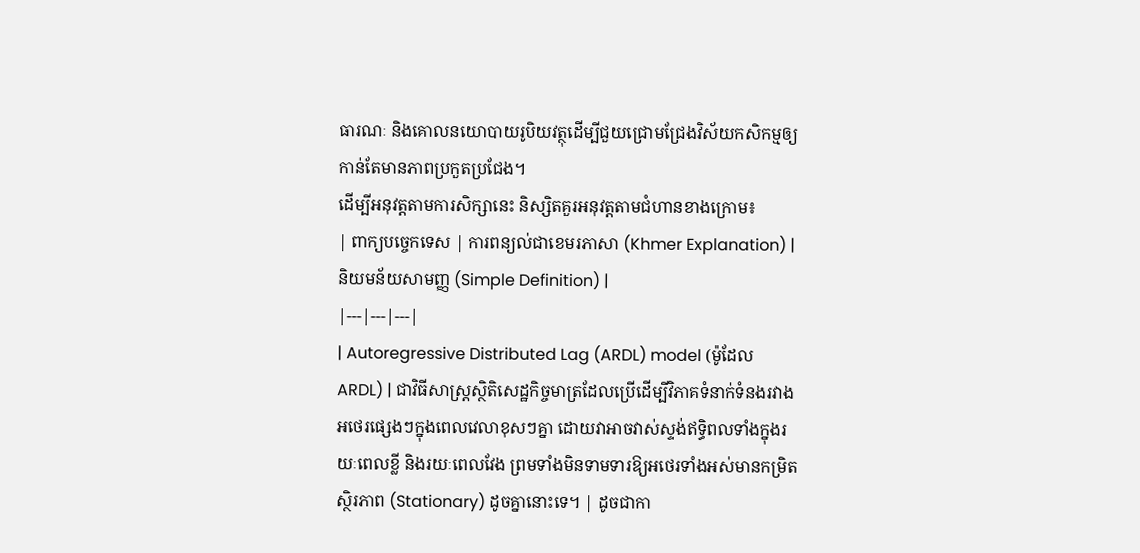ធារណៈ និងគោលនយោបាយរូបិយវត្ថុដើម្បីជួយជ្រោមជ្រែងវិស័យកសិកម្មឲ្យកាន់តែមានភាពប្រកួតប្រជែង។
ដើម្បីអនុវត្តតាមការសិក្សានេះ និស្សិតគួរអនុវត្តតាមជំហានខាងក្រោម៖
| ពាក្យបច្ចេកទេស | ការពន្យល់ជាខេមរភាសា (Khmer Explanation) | និយមន័យសាមញ្ញ (Simple Definition) |
|---|---|---|
| Autoregressive Distributed Lag (ARDL) model (ម៉ូដែល ARDL) | ជាវិធីសាស្ត្រស្ថិតិសេដ្ឋកិច្ចមាត្រដែលប្រើដើម្បីវិភាគទំនាក់ទំនងរវាងអថេរផ្សេងៗក្នុងពេលវេលាខុសៗគ្នា ដោយវាអាចវាស់ស្ទង់ឥទ្ធិពលទាំងក្នុងរយៈពេលខ្លី និងរយៈពេលវែង ព្រមទាំងមិនទាមទារឱ្យអថេរទាំងអស់មានកម្រិតស្ថិរភាព (Stationary) ដូចគ្នានោះទេ។ | ដូចជាកា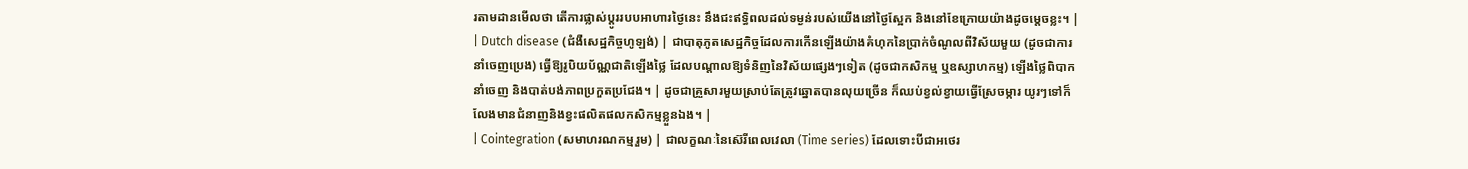រតាមដានមើលថា តើការផ្លាស់ប្តូររបបអាហារថ្ងៃនេះ នឹងជះឥទ្ធិពលដល់ទម្ងន់របស់យើងនៅថ្ងៃស្អែក និងនៅខែក្រោយយ៉ាងដូចម្តេចខ្លះ។ |
| Dutch disease (ជំងឺសេដ្ឋកិច្ចហូឡង់) | ជាបាតុភូតសេដ្ឋកិច្ចដែលការកើនឡើងយ៉ាងគំហុកនៃប្រាក់ចំណូលពីវិស័យមួយ (ដូចជាការនាំចេញប្រេង) ធ្វើឱ្យរូបិយប័ណ្ណជាតិឡើងថ្លៃ ដែលបណ្តាលឱ្យទំនិញនៃវិស័យផ្សេងៗទៀត (ដូចជាកសិកម្ម ឬឧស្សាហកម្ម) ឡើងថ្លៃពិបាកនាំចេញ និងបាត់បង់ភាពប្រកួតប្រជែង។ | ដូចជាគ្រួសារមួយស្រាប់តែត្រូវឆ្នោតបានលុយច្រើន ក៏ឈប់ខ្វល់ខ្វាយធ្វើស្រែចម្ការ យូរៗទៅក៏លែងមានជំនាញនិងខ្វះផលិតផលកសិកម្មខ្លួនឯង។ |
| Cointegration (សមាហរណកម្មរួម) | ជាលក្ខណៈនៃស៊េរីពេលវេលា (Time series) ដែលទោះបីជាអថេរ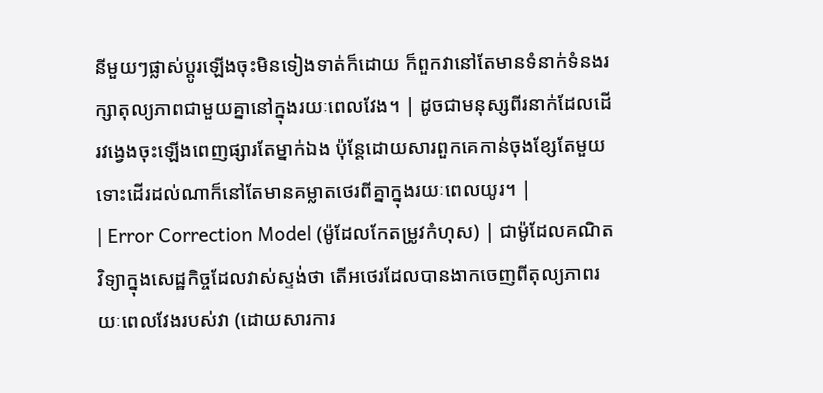នីមួយៗផ្លាស់ប្តូរឡើងចុះមិនទៀងទាត់ក៏ដោយ ក៏ពួកវានៅតែមានទំនាក់ទំនងរក្សាតុល្យភាពជាមួយគ្នានៅក្នុងរយៈពេលវែង។ | ដូចជាមនុស្សពីរនាក់ដែលដើរវង្វេងចុះឡើងពេញផ្សារតែម្នាក់ឯង ប៉ុន្តែដោយសារពួកគេកាន់ចុងខ្សែតែមួយ ទោះដើរដល់ណាក៏នៅតែមានគម្លាតថេរពីគ្នាក្នុងរយៈពេលយូរ។ |
| Error Correction Model (ម៉ូដែលកែតម្រូវកំហុស) | ជាម៉ូដែលគណិតវិទ្យាក្នុងសេដ្ឋកិច្ចដែលវាស់ស្ទង់ថា តើអថេរដែលបានងាកចេញពីតុល្យភាពរយៈពេលវែងរបស់វា (ដោយសារការ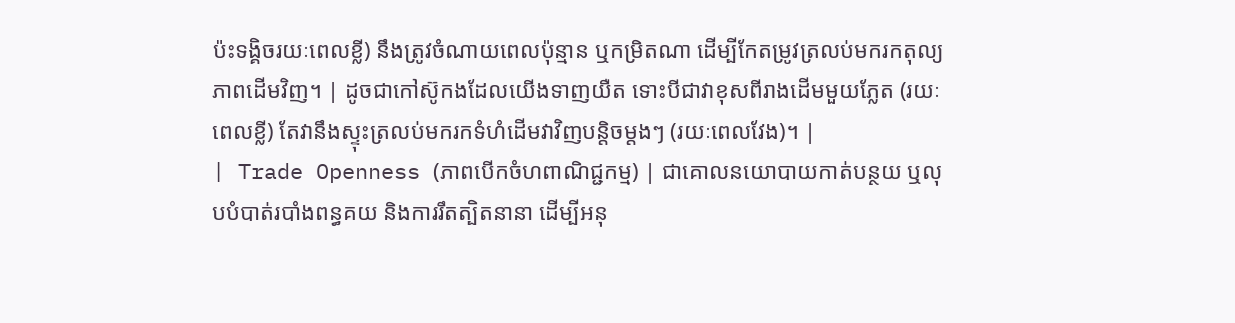ប៉ះទង្គិចរយៈពេលខ្លី) នឹងត្រូវចំណាយពេលប៉ុន្មាន ឬកម្រិតណា ដើម្បីកែតម្រូវត្រលប់មករកតុល្យភាពដើមវិញ។ | ដូចជាកៅស៊ូកងដែលយើងទាញយឺត ទោះបីជាវាខុសពីរាងដើមមួយភ្លែត (រយៈពេលខ្លី) តែវានឹងស្ទុះត្រលប់មករកទំហំដើមវាវិញបន្តិចម្តងៗ (រយៈពេលវែង)។ |
| Trade Openness (ភាពបើកចំហពាណិជ្ជកម្ម) | ជាគោលនយោបាយកាត់បន្ថយ ឬលុបបំបាត់របាំងពន្ធគយ និងការរឹតត្បិតនានា ដើម្បីអនុ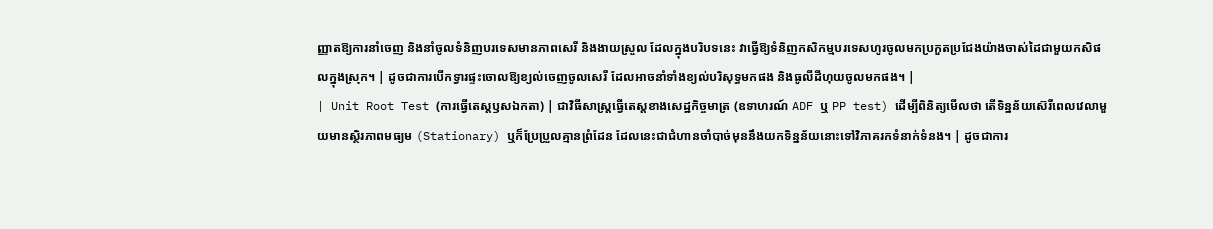ញ្ញាតឱ្យការនាំចេញ និងនាំចូលទំនិញបរទេសមានភាពសេរី និងងាយស្រួល ដែលក្នុងបរិបទនេះ វាធ្វើឱ្យទំនិញកសិកម្មបរទេសហូរចូលមកប្រកួតប្រជែងយ៉ាងចាស់ដៃជាមួយកសិផលក្នុងស្រុក។ | ដូចជាការបើកទ្វារផ្ទះចោលឱ្យខ្យល់ចេញចូលសេរី ដែលអាចនាំទាំងខ្យល់បរិសុទ្ធមកផង និងធូលីដីហុយចូលមកផង។ |
| Unit Root Test (ការធ្វើតេស្តឫសឯកតា) | ជាវិធីសាស្ត្រធ្វើតេស្តខាងសេដ្ឋកិច្ចមាត្រ (ឧទាហរណ៍ ADF ឬ PP test) ដើម្បីពិនិត្យមើលថា តើទិន្នន័យស៊េរីពេលវេលាមួយមានស្ថិរភាពមធ្យម (Stationary) ឬក៏ប្រែប្រួលគ្មានព្រំដែន ដែលនេះជាជំហានចាំបាច់មុននឹងយកទិន្នន័យនោះទៅវិភាគរកទំនាក់ទំនង។ | ដូចជាការ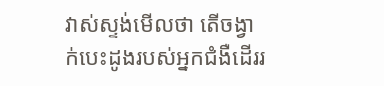វាស់ស្ទង់មើលថា តើចង្វាក់បេះដូងរបស់អ្នកជំងឺដើររ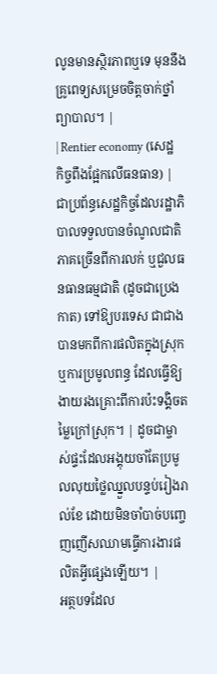លូនមានស្ថិរភាពឬទេ មុននឹងគ្រូពេទ្យសម្រេចចិត្តចាក់ថ្នាំព្យាបាល។ |
| Rentier economy (សេដ្ឋកិច្ចពឹងផ្អែកលើធនធាន) | ជាប្រព័ន្ធសេដ្ឋកិច្ចដែលរដ្ឋាភិបាលទទួលបានចំណូលជាតិភាគច្រើនពីការលក់ ឬជួលធនធានធម្មជាតិ (ដូចជាប្រេងកាត) ទៅឱ្យបរទេស ជាជាងបានមកពីការផលិតក្នុងស្រុក ឬការប្រមូលពន្ធ ដែលធ្វើឱ្យងាយរងគ្រោះពីការប៉ះទង្គិចតម្លៃក្រៅស្រុក។ | ដូចជាម្ចាស់ផ្ទះដែលអង្គុយចាំតែប្រមូលលុយថ្លៃឈ្នួលបន្ទប់រៀងរាល់ខែ ដោយមិនចាំបាច់បញ្ចេញញើសឈាមធ្វើការងារផលិតអ្វីផ្សេងឡើយ។ |
អត្ថបទដែល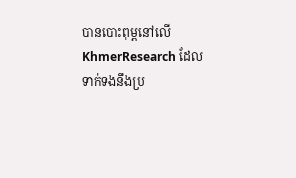បានបោះពុម្ពនៅលើ KhmerResearch ដែលទាក់ទងនឹងប្រ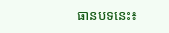ធានបទនេះ៖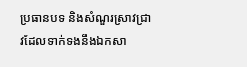ប្រធានបទ និងសំណួរស្រាវជ្រាវដែលទាក់ទងនឹងឯកសា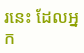រនេះ ដែលអ្នក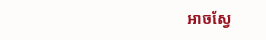អាចស្វែ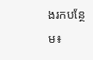ងរកបន្ថែម៖